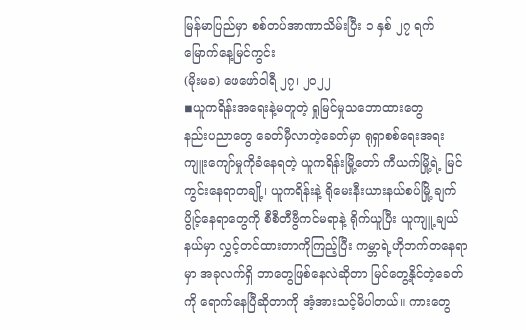မြန်မာပြည်မှာ စစ်တပ်အာဏာသိမ်းပြီး ၁ နှစ် ၂၇ ရက်မြောက်နေ့မြင်ကွင်း
(မိုးမခ) ဖေဖော်၀ါရီ ၂၇၊ ၂၀၂၂
◾ယူကရိန်းအရေးနဲ့မတူတဲ့ ရှုမြင်မှုသဘောထားတွေ
နည်းပညာတွေ ခေတ်မှီလာတဲ့ခေတ်မှာ ရုရှာစစ်ရေးအရးကျူးကျော်မှုကိုခံနေရတဲ့ ယူကရိန်းမြို့တော် ကီယက်မြို့ရဲ့ မြင်ကွင်းနေရာတချို့၊ ယူကရိန်းနဲ့ ရိုမေးနီးယားနယ်စပ်မြို့ ချက်ပွိုင့်နေရာတွေကို စီစီတီဗွီကင်မရာနဲ့ ရိုက်ယူပြီး ယူကျူ့ ချယ်နယ်မှာ လွှင့်တင်ထားတာကိုကြည့်ပြီး ကမ္ဘာရဲ့ဟိုဘက်တနေရာမှာ အခုလက်ရှိ ဘာတွေဖြစ်နေလဲဆိုတာ မြင်တွေ့နိုင်တဲ့ခေတ်ကို ရောက်နေပြီဆိုတာကို အံ့အားသင့်မိပါတယ်။ ကားတွေ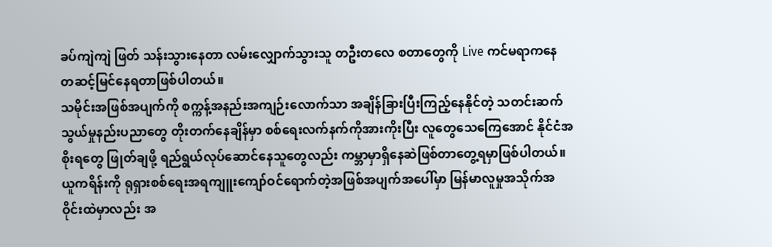ခပ်ကျဲကျဲ ဖြတ် သန်းသွားနေတာ လမ်းလျှောက်သွားသူ တဦးတလေ စတာတွေကို Live ကင်မရာကနေ တဆင့်မြင်နေရတာဖြစ်ပါတယ်။
သမိုင်းအဖြစ်အပျက်ကို စက္ကန့်အနည်းအကျဉ်းလောက်သာ အချိန်ခြားပြီးကြည့်နေနိုင်တဲ့ သတင်းဆက်သွယ်မှုနည်းပညာတွေ တိုးတက်နေချိန်မှာ စစ်ရေးလက်နက်ကိုအားကိုးပြီး လူတွေသေကြေအောင် နိုင်ငံအစိုးရတွေ ဖြုတ်ချဖို့ ရည်ရွယ်လုပ်ဆောင်နေသူတွေလည်း ကမ္ဘာမှာရှိနေဆဲဖြစ်တာတွေ့ရမှာဖြစ်ပါတယ်။
ယူကရိန်းကို ရုရှားစစ်ရေးအရကျူးကျော်ဝင်ရောက်တဲ့အဖြစ်အပျက်အပေါ်မှာ မြန်မာလူမှုအသိုက်အဝိုင်းထဲမှာလည်း အ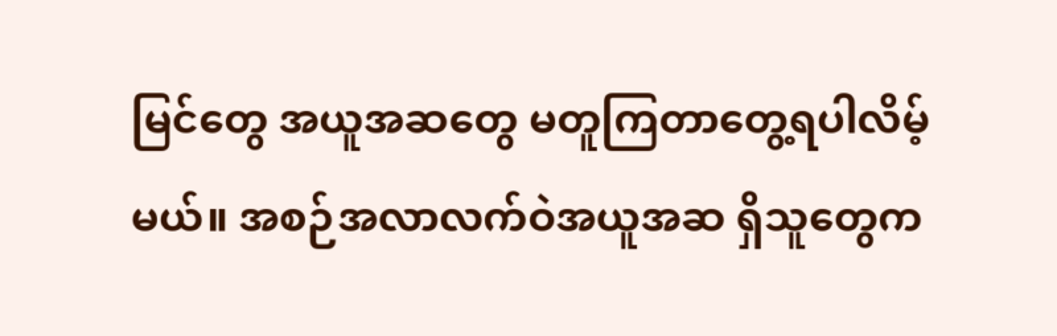မြင်တွေ အယူအဆတွေ မတူကြတာတွေ့ရပါလိမ့်မယ်။ အစဉ်အလာလက်ဝဲအယူအဆ ရှိသူတွေက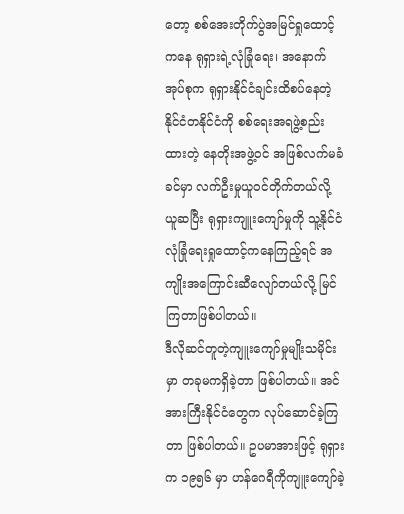တော့ စစ်အေးတိုက်ပွဲအမြင်ရှုထောင့်ကနေ ရုရှားရဲ့လုံခြုံရေး၊ အနောက်အုပ်စုက ရုရှားနိုင်ငံချင်းထိစပ်နေတဲ့နိုင်ငံတနိုင်ငံကို စစ်ရေးအရဖွဲ့စည်းထားတဲ့ နေတိုးအဖွဲ့ဝင် အဖြစ်လက်မခံခင်မှာ လက်ဦးမှုယူဝင်တိုက်တယ်လို့ ယူဆပြီး ရုရှားကျူးကျော်မှုကို သူ့နိုင်ငံလုံခြုံရေးရှုထောင့်ကနေကြည့်ရင် အကျိုးအကြောင်းဆီလျော်တယ်လို့ မြင်ကြတာဖြစ်ပါတယ်။
ဒီလိုဆင်တူတဲ့ကျူးကျော်မှုမျိုးသမိုင်းမှာ တခုမကရှိခဲ့တာ ဖြစ်ပါတယ်။ အင်အားကြီးနိုင်ငံတွေက လုပ်ဆောင်ခဲ့ကြတာ ဖြစ်ပါတယ်။ ဥပမာအားဖြင့် ရုရှားက ၁၉၅၆ မှာ ဟန်ဂေရီကိုကျူးကျော်ခဲ့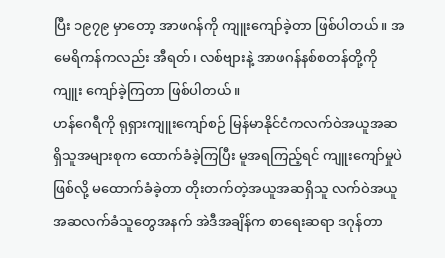ပြီး ၁၉၇၉ မှာတော့ အာဖဂန်ကို ကျူးကျော်ခဲ့တာ ဖြစ်ပါတယ်။ အမေရိကန်ကလည်း အီရတ်၊ လစ်ဗျားနဲ့ အာဖဂန်နစ်စတန်တို့ကို ကျူး ကျော်ခဲ့ကြတာ ဖြစ်ပါတယ်။
ဟန်ဂေရီကို ရုရှားကျူးကျော်စဉ် မြန်မာနိုင်ငံကလက်ဝဲအယူအဆရှိသူအများစုက ထောက်ခံခဲ့ကြပြီး မူအရကြည့်ရင် ကျူးကျော်မှုပဲဖြစ်လို့ မထောက်ခံခဲ့တာ တိုးတက်တဲ့အယူအဆရှိသူ လက်ဝဲအယူအဆလက်ခံသူတွေအနက် အဲဒီအချိန်က စာရေးဆရာ ဒဂုန်တာ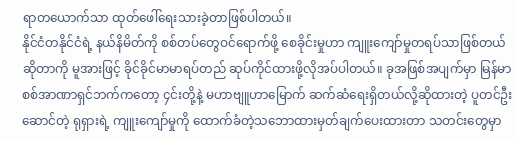ရာတယောက်သာ ထုတ်ဖေါ်ရေးသားခဲ့တာဖြစ်ပါတယ်။
နိုင်ငံတနိုင်ငံရဲ့ နယ်နိမိတ်ကို စစ်တပ်တွေဝင်ရောက်ဖို့ စေခိုင်းမှုဟာ ကျူးကျော်မှုတရပ်သာဖြစ်တယ်ဆိုတာကို မူအားဖြင့် ခိုင်ခိုင်မာမာရပ်တည် ဆုပ်ကိုင်ထားဖို့လိုအပ်ပါတယ်။ ခုအဖြစ်အပျက်မှာ မြန်မာစစ်အာဏာရှင်ဘက်ကတော့ ၄င်းတို့နဲ့ မဟာဗျူဟာမြောက် ဆက်ဆံရေးရှိတယ်လို့ဆိုထားတဲ့ ပူတင်ဦးဆောင်တဲ့ ရုရှားရဲ့ ကျူးကျော်မှုကို ထောက်ခံတဲ့သဘောထားမှတ်ချက်ပေးထားတာ သတင်းတွေမှာ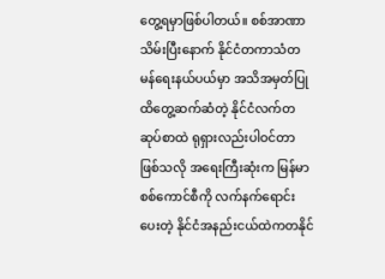တွေ့ရမှာဖြစ်ပါတယ်။ စစ်အာဏာသိမ်းပြီးနောက် နိုင်ငံတကာသံတမန်ရေးနယ်ပယ်မှာ အသိအမှတ်ပြု ထိတွေ့ဆက်ဆံတဲ့ နိုင်ငံလက်တဆုပ်စာထဲ ရုရှားလည်းပါဝင်တာဖြစ်သလို အရေးကြီးဆုံးက မြန်မာစစ်ကောင်စီကို လက်နက်ရောင်းပေးတဲ့ နိုင်ငံအနည်းငယ်ထဲကတနိုင်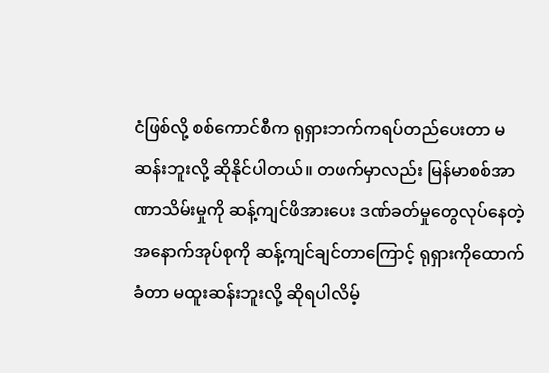ငံဖြစ်လို့ စစ်ကောင်စီက ရုရှားဘက်ကရပ်တည်ပေးတာ မဆန်းဘူးလို့ ဆိုနိုင်ပါတယ်။ တဖက်မှာလည်း မြန်မာစစ်အာဏာသိမ်းမှုကို ဆန့်ကျင်ဖိအားပေး ဒဏ်ခတ်မှုတွေလုပ်နေတဲ့ အနောက်အုပ်စုကို ဆန့်ကျင်ချင်တာကြောင့် ရုရှားကိုထောက်ခံတာ မထူးဆန်းဘူးလို့ ဆိုရပါလိမ့်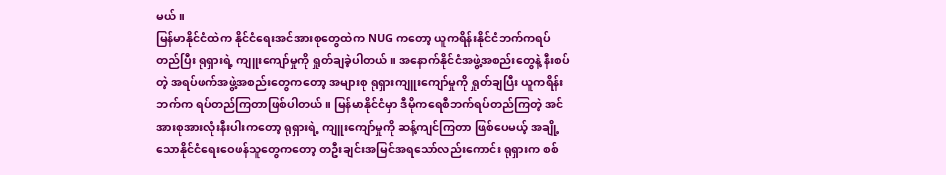မယ်။
မြန်မာနိုင်ငံထဲက နိုင်ငံရေးအင်အားစုတွေထဲက NUG ကတော့ ယူကရိန်းနိုင်ငံဘက်ကရပ်တည်ပြီး ရုရှားရဲ့ ကျူးကျော်မှုကို ရှုတ်ချခဲ့ပါတယ်။ အနောက်နိုင်ငံအဖွဲ့အစည်းတွေနဲ့ နီးစပ်တဲ့ အရပ်ဖက်အဖွဲ့အစည်းတွေကတော့ အများစု ရုရှားကျူးကျော်မှုကို ရှုတ်ချပြီး ယူကရိန်းဘက်က ရပ်တည်ကြတာဖြစ်ပါတယ်။ မြန်မာနိုင်ငံမှာ ဒီမိုကရေစီဘက်ရပ်တည်ကြတဲ့ အင်အားစုအားလုံးနီးပါးကတော့ ရုရှားရဲ့ ကျူးကျော်မှုကို ဆန့်ကျင်ကြတာ ဖြစ်ပေမယ့် အချို့သောနိုင်ငံရေးဝေဖန်သူတွေကတော့ တဦးချင်းအမြင်အရသော်လည်းကောင်း ရုရှားက စစ်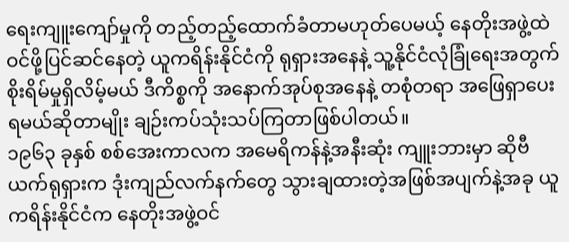ရေးကျူးကျော်မှုကို တည့်တည့်ထောက်ခံတာမဟုတ်ပေမယ့် နေတိုးအဖွဲ့ထဲ ဝင်ဖို့ပြင်ဆင်နေတဲ့ ယူကရိန်းနိုင်ငံကို ရုရှားအနေနဲ့ သူ့နိုင်ငံလုံခြုံရေးအတွက် စိုးရိမ်မှုရှိလိမ့်မယ် ဒီကိစ္စကို အနောက်အုပ်စုအနေနဲ့ တစုံတရာ အဖြေရှာပေးရမယ်ဆိုတာမျိုး ချဉ်းကပ်သုံးသပ်ကြတာဖြစ်ပါတယ်။
၁၉၆၃ ခုနှစ် စစ်အေးကာလက အမေရိကန်နဲ့အနီးဆုံး ကျူးဘားမှာ ဆိုဗီယက်ရုရှားက ဒုံးကျည်လက်နက်တွေ သွားချထားတဲ့အဖြစ်အပျက်နဲ့အခု ယူကရိန်းနိုင်ငံက နေတိုးအဖွဲ့ဝင်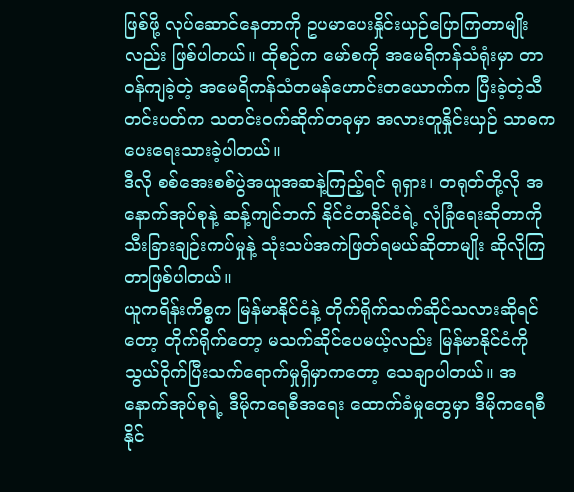ဖြစ်ဖို့ လုပ်ဆောင်နေတာကို ဥပမာပေးနှိုင်းယှဉ်ပြောကြတာမျိုးလည်း ဖြစ်ပါတယ်။ ထိုစဉ်က မော်စကို အမေရိကန်သံရုံးမှာ တာဝန်ကျခဲ့တဲ့ အမေရိကန်သံတမန်ဟောင်းတယောက်က ပြီးခဲ့တဲ့သီတင်းပတ်က သတင်းဝက်ဆိုက်တခုမှာ အလားတူနှိုင်းယှဉ် သာဓကပေးရေးသားခဲ့ပါတယ်။
ဒီလို စစ်အေးစစ်ပွဲအယူအဆနဲ့ကြည့်ရင် ရုရှား၊ တရုတ်တို့လို အနောက်အုပ်စုနဲ့ ဆန့်ကျင်ဘက် နိုင်ငံတနိုင်ငံရဲ့ လုံခြုံရေးဆိုတာကို သီးခြားချဉ်းကပ်မှုနဲ့ သုံးသပ်အကဲဖြတ်ရမယ်ဆိုတာမျိုး ဆိုလိုကြတာဖြစ်ပါတယ်။
ယူကရိန်းကိစ္စက မြန်မာနိုင်ငံနဲ့ တိုက်ရိုက်သက်ဆိုင်သလားဆိုရင်တော့ တိုက်ရိုက်တော့ မသက်ဆိုင်ပေမယ့်လည်း မြန်မာနိုင်ငံကို သွယ်ဝိုက်ပြီးသက်ရောက်မှုရှိမှာကတော့ သေချာပါတယ်။ အနောက်အုပ်စုရဲ့ ဒီမိုကရေစီအရေး ထောက်ခံမှုတွေမှာ ဒီမိုကရေစီနိုင်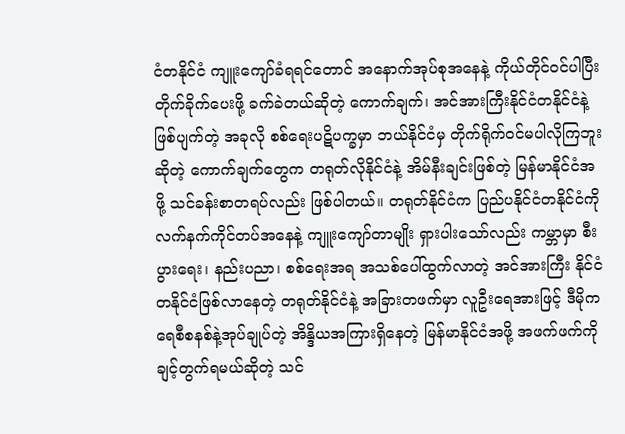ငံတနိုင်ငံ ကျူးကျော်ခံရရင်တောင် အနောက်အုပ်စုအနေနဲ့ ကိုယ်တိုင်ဝင်ပါပြီး တိုက်ခိုက်ပေးဖို့ ခက်ခဲတယ်ဆိုတဲ့ ကောက်ချက်၊ အင်အားကြီးနိုင်ငံတနိုင်ငံနဲ့ ဖြစ်ပျက်တဲ့ အခုလို စစ်ရေးပဋိပက္ခမှာ ဘယ်နိုင်ငံမှ တိုက်ရိုက်ဝင်မပါလိုကြဘူးဆိုတဲ့ ကောက်ချက်တွေက တရုတ်လိုနိုင်ငံနဲ့ အိမ်နီးချင်းဖြစ်တဲ့ မြန်မာနိုင်ငံအဖို့ သင်ခန်းစာတရပ်လည်း ဖြစ်ပါတယ်။ တရုတ်နိုင်ငံက ပြည်ပနိုင်ငံတနိုင်ငံကို လက်နက်ကိုင်တပ်အနေနဲ့ ကျူးကျော်တာမျိုး ရှားပါးသော်လည်း ကမ္ဘာမှာ စီးပွားရေး၊ နည်းပညာ၊ စစ်ရေးအရ အသစ်ပေါ်ထွက်လာတဲ့ အင်အားကြီး နိုင်ငံတနိုင်ငံဖြစ်လာနေတဲ့ တရုတ်နိုင်ငံနဲ့ အခြားတဖက်မှာ လူဦးရေအားဖြင့် ဒီမိုကရေစီစနစ်နဲ့အုပ်ချုပ်တဲ့ အိန္ဒိယအကြားရှိနေတဲ့ မြန်မာနိုင်ငံအဖို့ အဖက်ဖက်ကို ချင့်တွက်ရမယ်ဆိုတဲ့ သင်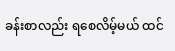ခန်းစာလည်း ရစေလိမ့်မယ် ထင်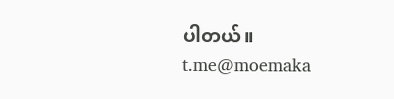ပါတယ်။
t.me@moemaka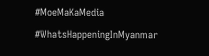#MoeMaKaMedia
#WhatsHappeningInMyanmar